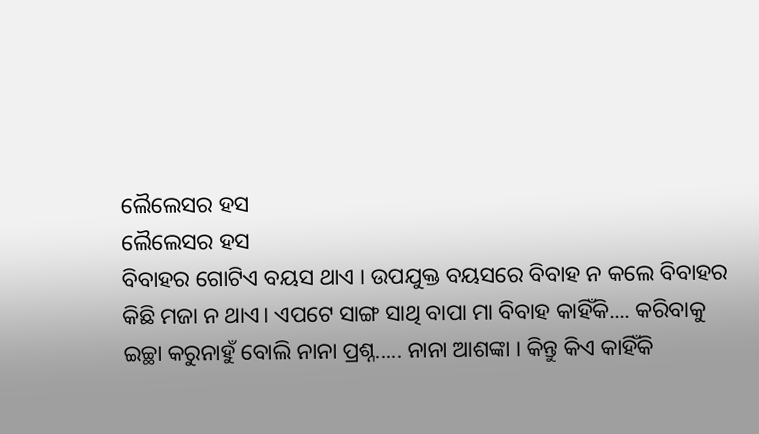ଲୈଲେସର ହସ
ଲୈଲେସର ହସ
ବିବାହର ଗୋଟିଏ ବୟସ ଥାଏ । ଉପଯୁକ୍ତ ବୟସରେ ବିବାହ ନ କଲେ ବିବାହର କିଛି ମଜା ନ ଥାଏ। ଏପଟେ ସାଙ୍ଗ ସାଥି ବାପା ମା ବିବାହ କାହିଁକି.... କରିବାକୁ ଇଚ୍ଛା କରୁନାହୁଁ ବୋଲି ନାନା ପ୍ରଶ୍ନ..... ନାନା ଆଶଙ୍କା । କିନ୍ତୁ କିଏ କାହିଁକି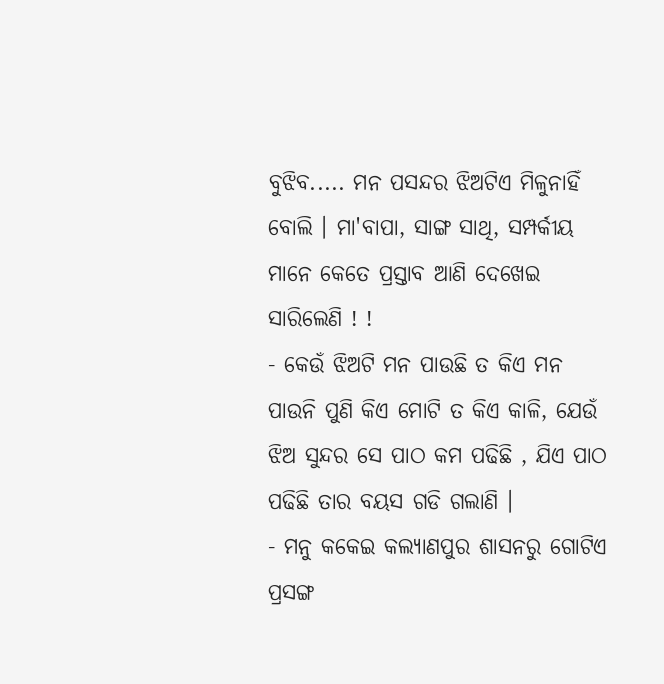ବୁଝିବ..... ମନ ପସନ୍ଦର ଝିଅଟିଏ ମିଳୁନାହିଁ ବୋଲି । ମା'ବାପା, ସାଙ୍ଗ ସାଥି, ସମ୍ପର୍କୀୟ ମାନେ କେତେ ପ୍ରସ୍ତାବ ଆଣି ଦେଖେଇ ସାରିଲେଣି ! !
- କେଉଁ ଝିଅଟି ମନ ପାଉଛି ତ କିଏ ମନ ପାଉନି ପୁଣି କିଏ ମୋଟି ତ କିଏ କାଳି, ଯେଉଁ ଝିଅ ସୁନ୍ଦର ସେ ପାଠ କମ ପଢିଛି , ଯିଏ ପାଠ ପଢିଛି ତାର ବୟସ ଗଡି ଗଲାଣି ।
- ମନୁ କକେଇ କଲ୍ୟାଣପୁର ଶାସନରୁ ଗୋଟିଏ ପ୍ରସଙ୍ଗ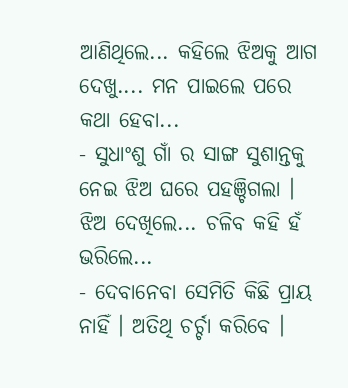ଆଣିଥିଲେ... କହିଲେ ଝିଅକୁ ଆଗ ଦେଖୁ.... ମନ ପାଇଲେ ପରେ କଥା ହେବା...
- ସୁଧାଂଶୁ ଗାଁ ର ସାଙ୍ଗ ସୁଶାନ୍ତକୁ ନେଇ ଝିଅ ଘରେ ପହଞ୍ଚିଗଲା । ଝିଅ ଦେଖିଲେ... ଚଳିବ କହି ହଁ ଭରିଲେ...
- ଦେବାନେବା ସେମିତି କିଛି ପ୍ରାୟ ନାହିଁ । ଅତିଥି ଚର୍ଚ୍ଚା କରିବେ ।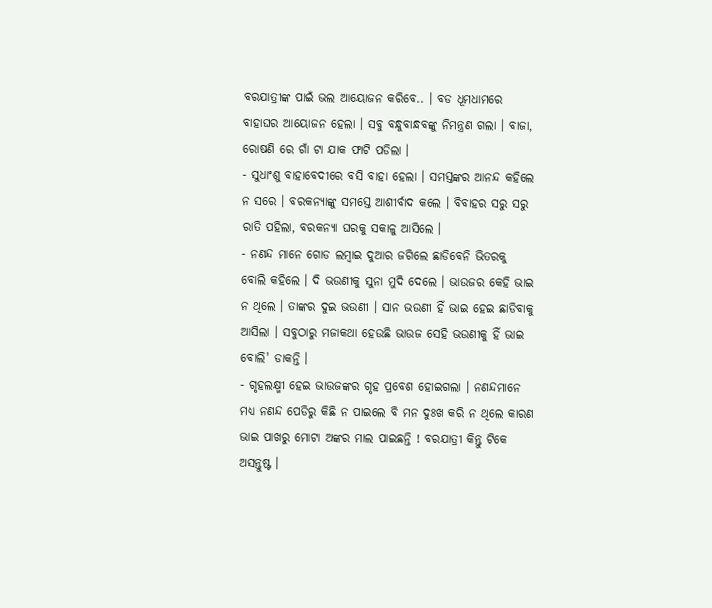ବରଯାତ୍ରୀଙ୍କ ପାଇଁ ଭଲ ଆୟୋଜନ କରିବେ.. । ବଡ ଧୂମଧାମରେ ବାହାଘର ଆୟୋଜନ ହେଲା । ସବୁ ବନ୍ଧୁବାନ୍ଧବଙ୍କୁ ନିମନ୍ତ୍ରଣ ଗଲା । ବାଜା, ରୋଷଣି ରେ ଗାଁ ଟା ଯାକ ଫାଟି ପଡିଲା ।
- ସୁଧାଂଶୁ ବାହାବେଦୀରେ ବସି ବାହା ହେଲା । ସମସ୍ତଙ୍କର ଆନନ୍ଦ କହିଲେ ନ ସରେ । ବରକନ୍ୟାଙ୍କୁ ସମସ୍ତେ ଆଶୀର୍ବାଦ କଲେ । ବିବାହର ସରୁ ସରୁ ରାତି ପହିଲା, ବରକନ୍ୟା ଘରକୁ ସକାଳୁ ଆସିଲେ ।
- ନଣନ୍ଦ ମାନେ ଗୋଡ ଲମ୍ବାଇ ଦୁଆର ଜଗିଲେ ଛାଡିବେନି ଭିତରକୁ ବୋଲି କହିଲେ । ଦି ଭଉଣୀକୁ ସୁନା ମୁଦି ଦେଲେ । ଭାଉଜର କେହି ଭାଇ ନ ଥିଲେ । ତାଙ୍କର ଦୁଇ ଭଉଣୀ । ସାନ ଭଉଣୀ ହିଁ ଭାଇ ହେଇ ଛାଡିବାକୁ ଆସିଲା । ସବୁଠାରୁ ମଜାକଥା ହେଉଛି ଭାଉଜ ସେହି ଭଉଣୀକୁ ହିଁ ଭାଇ ବୋଲି' ଡାକନ୍ତି ।
- ଗୃହଲକ୍ଷ୍ମୀ ହେଇ ଭାଉଜଙ୍କର ଗୃହ ପ୍ରବେଶ ହୋଇଗଲା । ନଣନ୍ଦମାନେ ମଧ୍ୟ ନଣନ୍ଦ ପେଡିରୁ କିଛି ନ ପାଇଲେ ବି ମନ ଦୁଃଖ କରି ନ ଥିଲେ କାରଣ ଭାଇ ପାଖରୁ ମୋଟା ଅଙ୍କର ମାଲ ପାଇଛନ୍ତି ! ବରଯାତ୍ରୀ କିନ୍ତୁ ଟିକେ ଅସନ୍ତୁଷ୍ଟ ।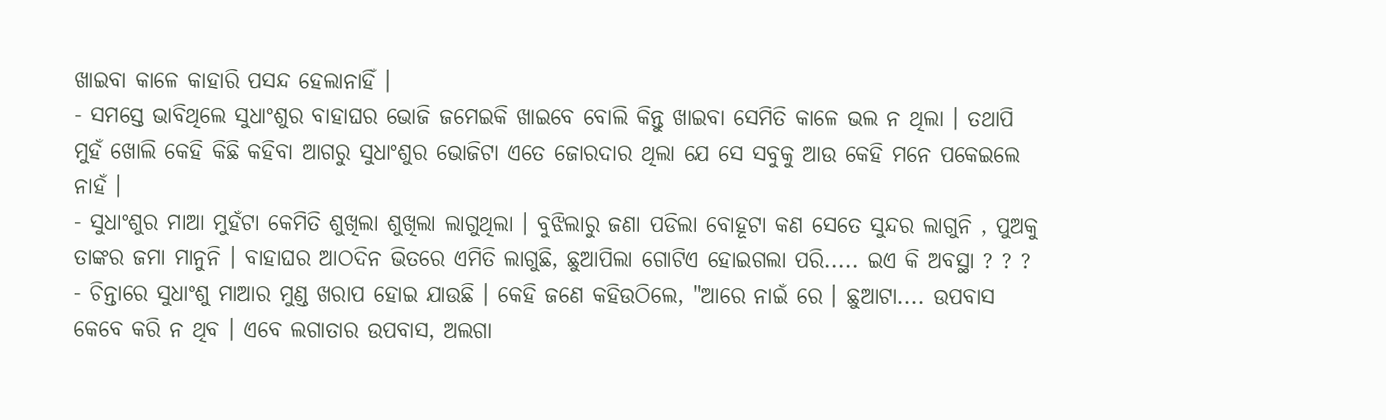ଖାଇବା କାଳେ କାହାରି ପସନ୍ଦ ହେଲାନାହିଁ ।
- ସମସ୍ତେ ଭାବିଥିଲେ ସୁଧାଂଶୁର ବାହାଘର ଭୋଜି ଜମେଇକି ଖାଇବେ ବୋଲି କିନ୍ତୁ ଖାଇବା ସେମିତି କାଳେ ଭଲ ନ ଥିଲା । ତଥାପି ମୁହଁ ଖୋଲି କେହି କିଛି କହିବା ଆଗରୁ ସୁଧାଂଶୁର ଭୋଜିଟା ଏତେ ଜୋରଦାର ଥିଲା ଯେ ସେ ସବୁକୁ ଆଉ କେହି ମନେ ପକେଇଲେ ନାହଁ ।
- ସୁଧାଂଶୁର ମାଆ ମୁହଁଟା କେମିତି ଶୁଖିଲା ଶୁଖିଲା ଲାଗୁଥିଲା । ବୁଝିଲାରୁ ଜଣା ପଡିଲା ବୋହୂଟା କଣ ସେତେ ସୁନ୍ଦର ଲାଗୁନି , ପୁଅକୁ ତାଙ୍କର ଜମା ମାନୁନି । ବାହାଘର ଆଠଦିନ ଭିତରେ ଏମିତି ଲାଗୁଛି, ଛୁଆପିଲା ଗୋଟିଏ ହୋଇଗଲା ପରି..... ଇଏ କି ଅବସ୍ଥା ? ? ?
- ଚିନ୍ତାରେ ସୁଧାଂଶୁ ମାଆର ମୁଣ୍ଡ ଖରାପ ହୋଇ ଯାଉଛି । କେହି ଜଣେ କହିଉଠିଲେ, "ଆରେ ନାଇଁ ରେ । ଛୁଆଟା.... ଉପବାସ କେବେ କରି ନ ଥିବ । ଏବେ ଲଗାତାର ଉପବାସ, ଅଲଗା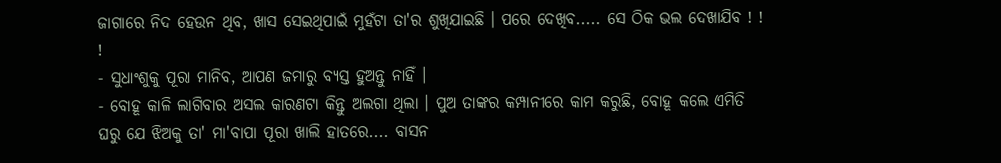ଜାଗାରେ ନିଦ ହେଉନ ଥିବ, ଖାସ ସେଇଥିପାଇଁ ମୁହଁଟା ତା'ର ଶୁଖିଯାଇଛି । ପରେ ଦେଖିବ..... ସେ ଠିକ ଭଲ ଦେଖାଯିବ ! ! !
- ସୁଧାଂଶୁକୁ ପୂରା ମାନିବ, ଆପଣ ଜମାରୁ ବ୍ୟସ୍ତ ହୁଅନ୍ତୁ ନାହିଁ ।
- ବୋହୂ କାଳି ଲାଗିବାର ଅସଲ କାରଣଟା କିନ୍ତୁ ଅଲଗା ଥିଲା । ପୁଅ ତାଙ୍କର କମ୍ପାନୀରେ କାମ କରୁଛି, ବୋହୂ କଲେ ଏମିତି ଘରୁ ଯେ ଝିଅକୁ ତା' ମା'ବାପା ପୂରା ଖାଲି ହାତରେ.... ବାସନ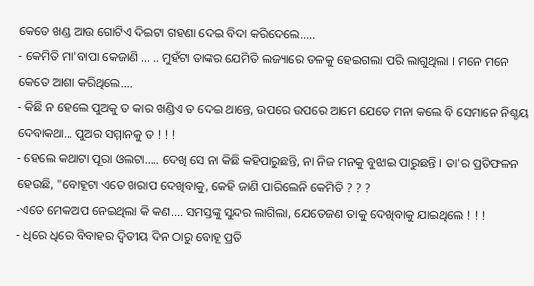କେତେ ଖଣ୍ଡ ଆଉ ଗୋଟିଏ ଦିଇଟା ଗହଣା ଦେଇ ବିଦା କରିଦେଲେ.....
- କେମିତି ମା'ବାପା କେଜାଣି ... .. ମୁହଁଟା ତାଙ୍କର ଯେମିତି ଲଜ୍ୟାରେ ତଳକୁ ହେଇଗଲା ପରି ଲାଗୁଥିଲା । ମନେ ମନେ କେତେ ଆଶା କରିଥିଲେ....
- କିଛି ନ ହେଲେ ପୁଅକୁ ତ କାର ଖଣ୍ଡିଏ ତ ଦେଇ ଥାନ୍ତେ, ଉପରେ ଉପରେ ଆମେ ଯେତେ ମନା କଲେ ବି ସେମାନେ ନିଶ୍ଚୟ ଦେବାକଥା... ପୁଅର ସମ୍ମାନକୁ ତ ! ! !
- ହେଲେ କଥାଟା ପୂରା ଓଲଟା..... ଦେଖି ସେ ନା କିଛି କହିପାରୁଛନ୍ତି, ନା ନିଜ ମନକୁ ବୁଝାଇ ପାରୁଛନ୍ତି । ତା'ର ପ୍ରତିଫଳନ ହେଉଛି, "ବୋହୂଟା ଏତେ ଖରାପ ଦେଖିବାକୁ, କେହି ଜାଣି ପାରିଲେନି କେମିତି ? ? ?
-ଏତେ ମେକଅପ ନେଇଥିଲା କି କଣ.... ସମସ୍ତଙ୍କୁ ସୁନ୍ଦର ଲାଗିଲା, ଯେତେଜଣ ତାକୁ ଦେଖିବାକୁ ଯାଇଥିଲେ ! ! !
- ଧିରେ ଧିରେ ବିବାହର ଦ୍ଵିତୀୟ ଦିନ ଠାରୁ ବୋହୂ ପ୍ରତି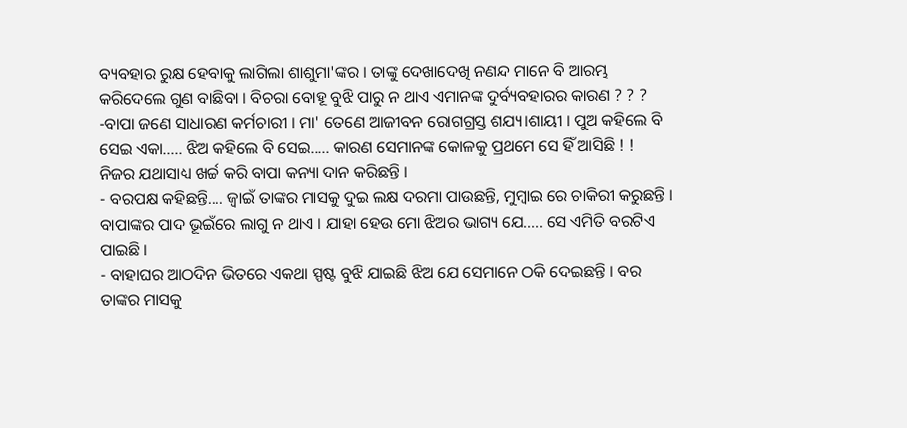ବ୍ୟବହାର ରୁକ୍ଷ ହେବାକୁ ଲାଗିଲା ଶାଶୁମା'ଙ୍କର । ତାଙ୍କୁ ଦେଖାଦେଖି ନଣନ୍ଦ ମାନେ ବି ଆରମ୍ଭ କରିଦେଲେ ଗୁଣ ବାଛିବା । ବିଚରା ବୋହୂ ବୁଝି ପାରୁ ନ ଥାଏ ଏମାନଙ୍କ ଦୁର୍ବ୍ୟବହାରର କାରଣ ? ? ?
-ବାପା ଜଣେ ସାଧାରଣ କର୍ମଚାରୀ । ମା' ତେଣେ ଆଜୀବନ ରୋଗଗ୍ରସ୍ତ ଶଯ୍ୟ।ଶାୟୀ । ପୁଅ କହିଲେ ବି ସେଇ ଏକା..... ଝିଅ କହିଲେ ବି ସେଇ..... କାରଣ ସେମାନଙ୍କ କୋଳକୁ ପ୍ରଥମେ ସେ ହିଁ ଆସିଛି ! ! ନିଜର ଯଥାସାଧ୍ୟ ଖର୍ଚ୍ଚ କରି ବାପା କନ୍ୟା ଦାନ କରିଛନ୍ତି ।
- ବରପକ୍ଷ କହିଛନ୍ତି.... ଜ୍ୱାଇଁ ତାଙ୍କର ମାସକୁ ଦୁଇ ଲକ୍ଷ ଦରମା ପାଉଛନ୍ତି, ମୁମ୍ବାଇ ରେ ଚାକିରୀ କରୁଛନ୍ତି । ବାପାଙ୍କର ପାଦ ଭୂଇଁରେ ଲାଗୁ ନ ଥାଏ । ଯାହା ହେଉ ମୋ ଝିଅର ଭାଗ୍ୟ ଯେ..... ସେ ଏମିତି ବରଟିଏ ପାଇଛି ।
- ବାହାଘର ଆଠଦିନ ଭିତରେ ଏକଥା ସ୍ପଷ୍ଟ ବୁଝି ଯାଇଛି ଝିଅ ଯେ ସେମାନେ ଠକି ଦେଇଛନ୍ତି । ବର ତାଙ୍କର ମାସକୁ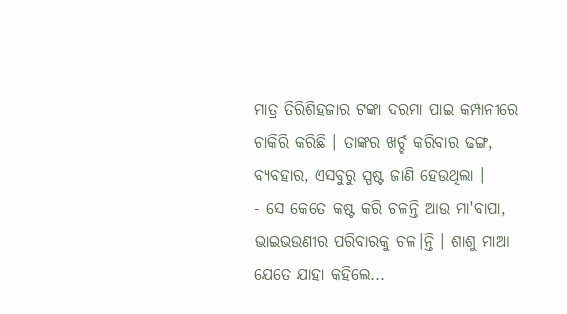ମାତ୍ର ତିରିଶିହଜାର ଟଙ୍କା ଦରମା ପାଇ କମ୍ପାନୀରେ ଚାକିରି କରିଛି । ତାଙ୍କର ଖର୍ଚ୍ଚ କରିବାର ଢଙ୍ଗ, ବ୍ୟବହାର, ଏସବୁରୁ ସ୍ପଷ୍ଟ ଜାଣି ହେଉଥିଲା ।
- ସେ କେତେ କଷ୍ଟ କରି ଚଳନ୍ତି ଆଉ ମା'ବାପା, ଭାଇଭଉଣୀର ପରିବାରକୁ ଚଳ।ନ୍ତି । ଶାଶୁ ମାଆ ଯେତେ ଯାହା କହିଲେ...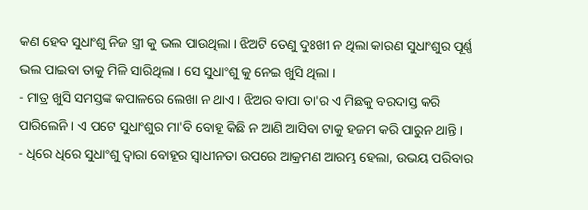କଣ ହେବ ସୁଧାଂଶୁ ନିଜ ସ୍ତ୍ରୀ କୁ ଭଲ ପାଉଥିଲା । ଝିଅଟି ତେଣୁ ଦୁଃଖୀ ନ ଥିଲା କାରଣ ସୁଧାଂଶୁର ପୂର୍ଣ୍ଣ ଭଲ ପାଇବା ତାକୁ ମିଳି ସାରିଥିଲା । ସେ ସୁଧାଂଶୁ କୁ ନେଇ ଖୁସି ଥିଲା ।
- ମାତ୍ର ଖୁସି ସମସ୍ତଙ୍କ କପାଳରେ ଲେଖା ନ ଥାଏ । ଝିଅର ବାପା ତା'ର ଏ ମିଛକୁ ବରଦାସ୍ତ କରି ପାରିଲେନି । ଏ ପଟେ ସୁଧାଂଶୁର ମା'ବି ବୋହୂ କିଛି ନ ଆଣି ଆସିବା ଟାକୁ ହଜମ କରି ପାରୁନ ଥାନ୍ତି ।
- ଧିରେ ଧିରେ ସୁଧାଂଶୁ ଦ୍ୱାରା ବୋହୂର ସ୍ୱାଧୀନତା ଉପରେ ଆକ୍ରମଣ ଆରମ୍ଭ ହେଲା, ଉଭୟ ପରିବାର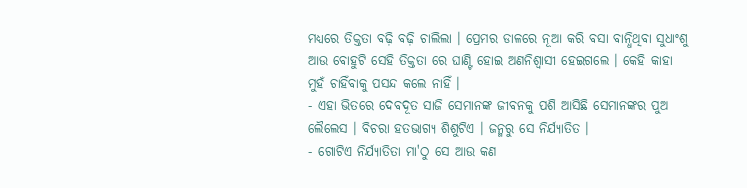ମଧ୍ୟରେ ତିକ୍ତତା ବଢ଼ି ବଢ଼ି ଚାଲିଲା । ପ୍ରେମର ଡାଳରେ ନୂଆ କରି ବସା ବାନ୍ଧିଥିବା ସୁଧାଂଶୁ ଆଉ ବୋହୁଟି ସେହି ତିକ୍ତତା ରେ ଘାଣ୍ଟି ହୋଇ ଅଣନିଶ୍ୱାସୀ ହେଇଗଲେ । କେହି କାହା ମୁହଁ ଚାହିଁବାକୁ ପସନ୍ଦ କଲେ ନାହିଁ ।
- ଏହା ଭିତରେ ଦେବଦୂତ ସାଜି ସେମାନଙ୍କ ଜୀବନକୁ ପଶି ଆସିଛି ସେମାନଙ୍କର ପୁଅ ଲୈଲେସ । ବିଚରା ହତଭାଗ୍ୟ ଶିଶୁଟିଏ । ଜନ୍ମରୁ ସେ ନିର୍ଯ୍ୟାତିତ ।
- ଗୋଟିଏ ନିର୍ଯ୍ୟାତିତା ମା'ଠୁ ସେ ଆଉ କଣ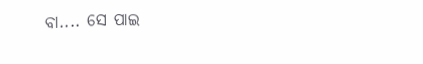ବା.... ସେ ପାଇ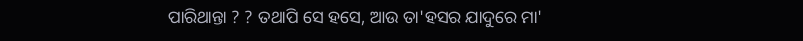ପାରିଥାନ୍ତା ? ? ତଥାପି ସେ ହସେ, ଆଉ ତା'ହସର ଯାଦୁରେ ମା'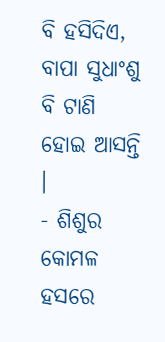ବି ହସିଦିଏ, ବାପା ସୁଧାଂଶୁ ବି ଟାଣି ହୋଇ ଆସନ୍ତି ।
- ଶିଶୁର କୋମଳ ହସରେ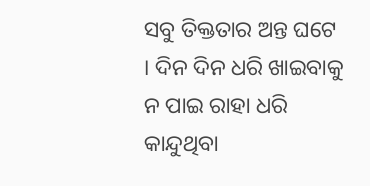ସବୁ ତିକ୍ତତାର ଅନ୍ତ ଘଟେ । ଦିନ ଦିନ ଧରି ଖାଇବାକୁ ନ ପାଇ ରାହା ଧରି କାନ୍ଦୁଥିବା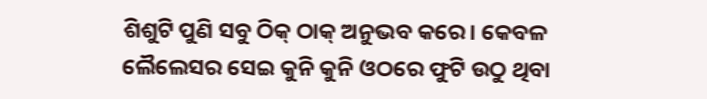ଶିଶୁଟି ପୁଣି ସବୁ ଠିକ୍ ଠାକ୍ ଅନୁଭବ କରେ। କେବଳ ଲୈଲେସର ସେଇ କୁନି କୁନି ଓଠରେ ଫୁଟି ଉଠୁ ଥିବା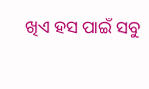ଖିଏ ହସ ପାଇଁ ସବୁ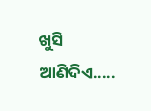ଖୁସି ଆଣିଦିଏ.....